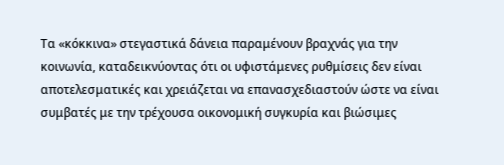Τα «κόκκινα» στεγαστικά δάνεια παραμένουν βραχνάς για την κοινωνία, καταδεικνύοντας ότι οι υφιστάμενες ρυθμίσεις δεν είναι αποτελεσματικές και χρειάζεται να επανασχεδιαστούν ώστε να είναι συμβατές με την τρέχουσα οικονομική συγκυρία και βιώσιμες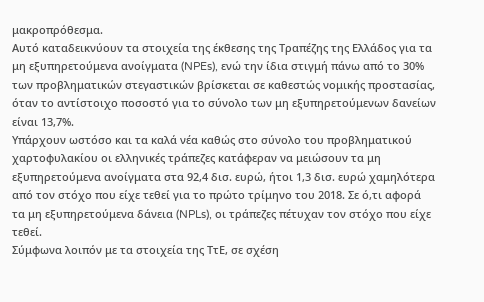μακροπρόθεσμα.
Αυτό καταδεικνύουν τα στοιχεία της έκθεσης της Τραπέζης της Ελλάδος για τα μη εξυπηρετούμενα ανοίγματα (NPEs), ενώ την ίδια στιγμή πάνω από το 30% των προβληματικών στεγαστικών βρίσκεται σε καθεστώς νομικής προστασίας, όταν το αντίστοιχο ποσοστό για το σύνολο των μη εξυπηρετούμενων δανείων είναι 13,7%.
Υπάρχουν ωστόσο και τα καλά νέα καθώς στο σύνολο του προβληματικού χαρτοφυλακίου οι ελληνικές τράπεζες κατάφεραν να μειώσουν τα μη εξυπηρετούμενα ανοίγματα στα 92,4 δισ. ευρώ, ήτοι 1,3 δισ. ευρώ χαμηλότερα από τον στόχο που είχε τεθεί για το πρώτο τρίμηνο του 2018. Σε ό,τι αφορά τα μη εξυπηρετούμενα δάνεια (NPLs), οι τράπεζες πέτυχαν τον στόχο που είχε τεθεί.
Σύμφωνα λοιπόν με τα στοιχεία της ΤτΕ, σε σχέση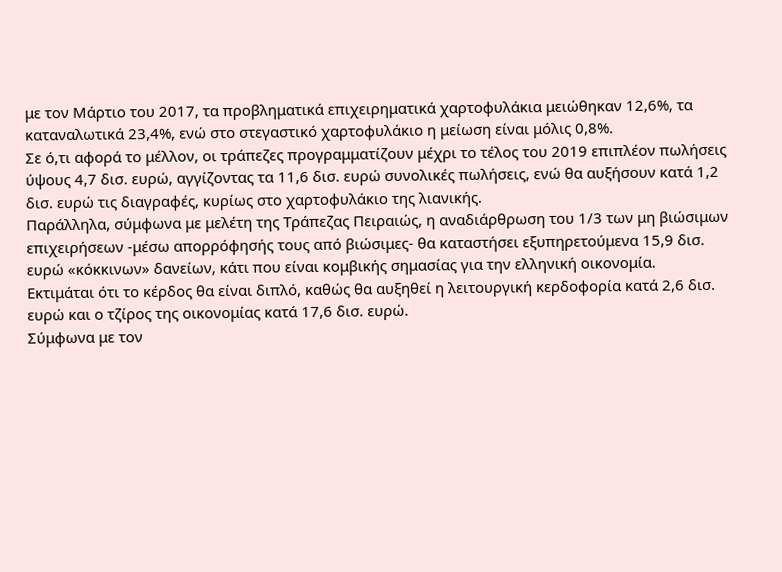με τον Μάρτιο του 2017, τα προβληματικά επιχειρηματικά χαρτοφυλάκια μειώθηκαν 12,6%, τα καταναλωτικά 23,4%, ενώ στο στεγαστικό χαρτοφυλάκιο η μείωση είναι μόλις 0,8%.
Σε ό,τι αφορά το μέλλον, οι τράπεζες προγραμματίζουν μέχρι το τέλος του 2019 επιπλέον πωλήσεις ύψους 4,7 δισ. ευρώ, αγγίζοντας τα 11,6 δισ. ευρώ συνολικές πωλήσεις, ενώ θα αυξήσουν κατά 1,2 δισ. ευρώ τις διαγραφές, κυρίως στο χαρτοφυλάκιο της λιανικής.
Παράλληλα, σύμφωνα με μελέτη της Τράπεζας Πειραιώς, η αναδιάρθρωση του 1/3 των μη βιώσιμων επιχειρήσεων -μέσω απορρόφησής τους από βιώσιμες- θα καταστήσει εξυπηρετούμενα 15,9 δισ. ευρώ «κόκκινων» δανείων, κάτι που είναι κομβικής σημασίας για την ελληνική οικονομία.
Εκτιμάται ότι το κέρδος θα είναι διπλό, καθώς θα αυξηθεί η λειτουργική κερδοφορία κατά 2,6 δισ. ευρώ και ο τζίρος της οικονομίας κατά 17,6 δισ. ευρώ.
Σύμφωνα με τον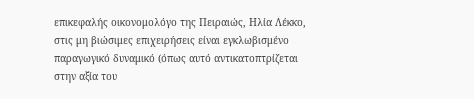επικεφαλής οικονομολόγο της Πειραιώς, Ηλία Λέκκο, στις μη βιώσιμες επιχειρήσεις είναι εγκλωβισμένο παραγωγικό δυναμικό (όπως αυτό αντικατοπτρίζεται στην αξία του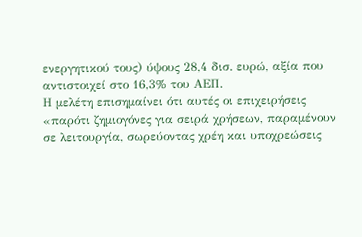ενεργητικού τους) ύψους 28,4 δισ. ευρώ, αξία που αντιστοιχεί στο 16,3% του ΑΕΠ.
Η μελέτη επισημαίνει ότι αυτές οι επιχειρήσεις «παρότι ζημιογόνες για σειρά χρήσεων, παραμένουν σε λειτουργία, σωρεύοντας χρέη και υποχρεώσεις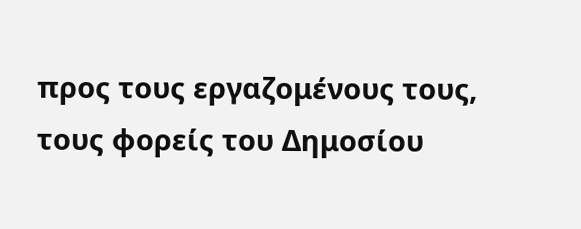προς τους εργαζομένους τους, τους φορείς του Δημοσίου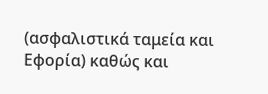(ασφαλιστικά ταμεία και Εφορία) καθώς και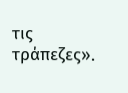τις τράπεζες».